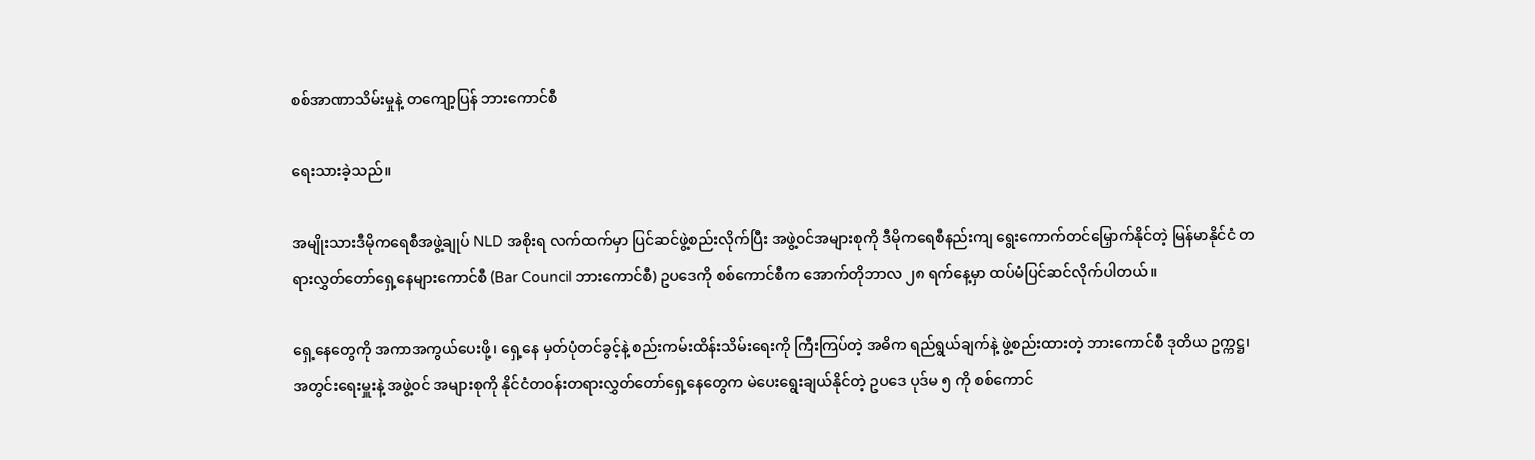စစ်အာဏာသိမ်းမှုနဲ့ တကျော့ပြန် ဘားကောင်စီ

ရေးသားခဲ့သည်။

အမျိုးသားဒီမိုကရေစီအဖွဲ့ချုပ် NLD အစိုးရ လက်ထက်မှာ ပြင်ဆင်ဖွဲ့စည်းလိုက်ပြီး အဖွဲ့၀င်အများစုကို ဒီမိုကရေစီနည်းကျ ရွေးကောက်တင်မြှောက်နိုင်တဲ့ မြန်မာနိုင်ငံ တရားလွှတ်တော်ရှေ့နေများကောင်စီ (Bar Council ဘားကောင်စီ) ဥပဒေကို စစ်ကောင်စီက အောက်တိုဘာလ ၂၈ ရက်နေ့မှာ ထပ်မံပြင်ဆင်လိုက်ပါတယ်။

ရှေ့နေတွေကို အကာအကွယ်ပေးဖို့၊ ရှေ့နေ မှတ်ပုံတင်ခွင့်နဲ့ စည်းကမ်းထိန်းသိမ်းရေးကို ကြီးကြပ်တဲ့ အဓိက ရည်ရွယ်ချက်နဲ့ ဖွဲ့စည်းထားတဲ့ ဘားကောင်စီ ဒုတိယ ဥက္ကဋ္ဌ၊ အတွင်းရေးမှူးနဲ့ အဖွဲ့၀င် အများစုကို နိုင်ငံတ၀န်းတရားလွှတ်တော်ရှေ့နေတွေက မဲပေးရွေးချယ်နိုင်တဲ့ ဥပဒေ ပုဒ်မ ၅ ကို စစ်ကောင်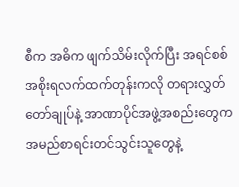စီက အဓိက ဖျက်သိမ်းလိုက်ပြီး အရင်စစ်အစိုးရလက်ထက်တုန်းကလို တရားလွှတ်တော်ချုပ်နဲ့ အာဏာပိုင်အဖွဲ့အစည်းတွေက အမည်စာရင်းတင်သွင်းသူတွေနဲ့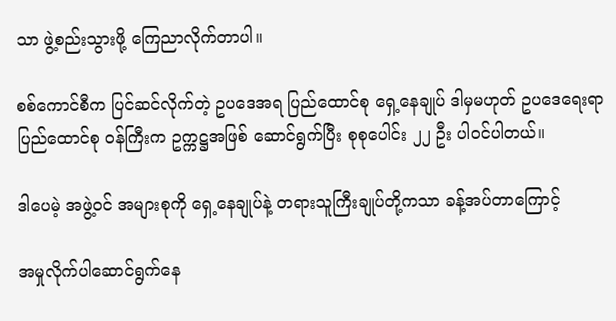သာ ဖွဲ့စည်းသွားဖို့ ကြေညာလိုက်တာပါ။

စစ်ကောင်စီက ပြင်ဆင်လိုက်တဲ့ ဥပဒေအရ ပြည်ထောင်စု ရှေ့နေချုပ် ဒါမှမဟုတ် ဥပဒေရေးရာ ပြည်ထောင်စု ၀န်ကြီးက ဥက္ကဋ္ဌအဖြစ် ဆောင်ရွက်ပြီး စုစုပေါင်း ၂၂ ဦး ပါ၀င်ပါတယ်။

ဒါပေမဲ့ အဖွဲ့၀င် အများစုကို ရှေ့နေချုပ်နဲ့ တရားသူကြီးချုပ်တို့ကသာ ခန့်အပ်တာကြောင့်

အမှုလိုက်ပါဆောင်ရွက်နေ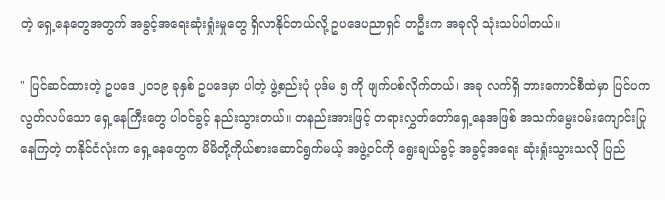တဲ့ ရှေ့နေတွေအတွက် အခွင့်အရေးဆုံးရှုံးမှုတွေ ရှိလာနိုင်တယ်လို့ ဥပဒေပညာရှင် တဦးက အခုလို သုံးသပ်ပါတယ်။

" ပြင်ဆင်ထားတဲ့ ဥပဒေ ၂၀၁၉ ခုနှစ် ဥပဒေမှာ ပါတဲ့ ဖွဲ့စည်းပုံ ပုဒ်မ ၅ ကို ဖျက်ပစ်လိုက်တယ်၊ အခု လက်ရှိ ဘားကောင်စီထဲမှာ ပြင်ပက လွတ်လပ်သော ရှေ့နေကြီးတွေ ပါ၀င်ခွင့် နည်းသွားတယ်။ တနည်းအားဖြင့် တရားလွှတ်တော်ရှေ့နေအဖြစ် အသက်မွေး၀မ်းကျောင်းပြုနေကြတဲ့ တနိုင်ငံလုံးက ရှေ့နေတွေက မိမိတို့ကိုယ်စားဆောင်ရွက်မယ့် အဖွဲ့၀င်ကို ရွေးချယ်ခွင့် အခွင့်အရေး ဆုံးရှုံးသွားသလို ပြည်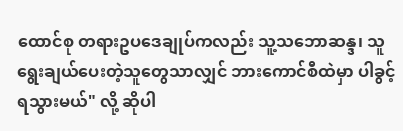ထောင်စု တရားဥပဒေချုပ်ကလည်း သူ့သဘောဆန္ဒ၊ သူရွေးချယ်ပေးတဲ့သူတွေသာလျှင် ဘားကောင်စီထဲမှာ ပါခွင့်ရသွားမယ်" လို့ ဆိုပါ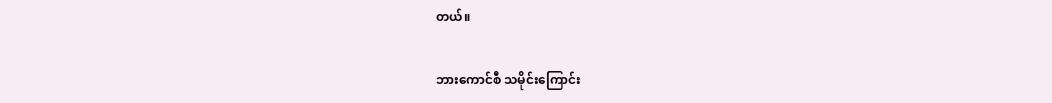တယ်။

ဘားကောင်စီ သမိုင်းကြောင်း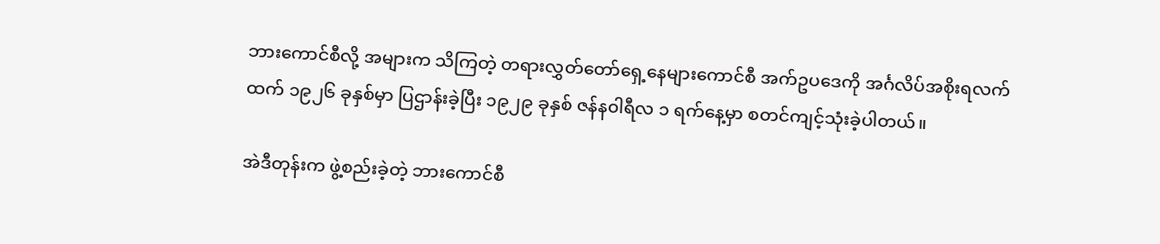ဘားကောင်စီလို့ အများက သိကြတဲ့ တရားလွှတ်တော်ရှေ့နေများကောင်စီ အက်ဥပဒေကို အင်္ဂလိပ်အစိုးရလက်ထက် ၁၉၂၆ ခုနှစ်မှာ ပြဌာန်းခဲ့ပြီး ၁၉၂၉ ခုနှစ် ဇန်န၀ါရီလ ၁ ရက်နေ့မှာ စတင်ကျင့်သုံးခဲ့ပါတယ်။

အဲဒီတုန်းက ဖွဲ့စည်းခဲ့တဲ့ ဘားကောင်စီ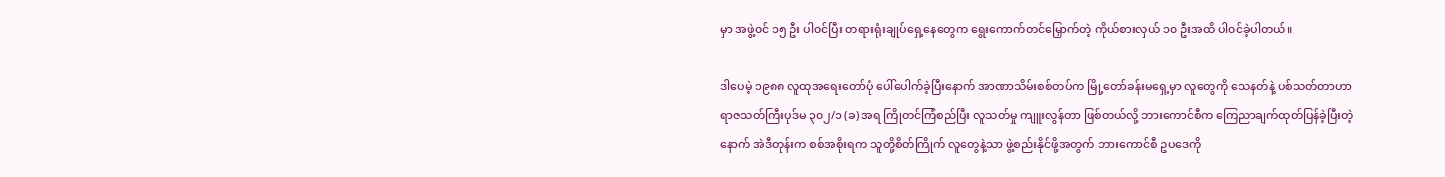မှာ အဖွဲ့၀င် ၁၅ ဦး ပါ၀င်ပြီး တရားရုံးချုပ်ရှေ့နေတွေက ရွေးကောက်တင်မြှောက်တဲ့ ကိုယ်စားလှယ် ၁၀ ဦးအထိ ပါ၀င်ခဲ့ပါတယ်။

ဒါပေမဲ့ ၁၉၈၈ လူထုအရေးတော်ပုံ ပေါ်ပေါက်ခဲ့ပြီးနောက် အာဏာသိမ်းစစ်တပ်က မြို့တော်ခန်းမရှေ့မှာ လူတွေကို သေနတ်နဲ့ ပစ်သတ်တာဟာ ရာဇသတ်ကြီးပုဒ်မ ၃၀၂/၁ (ခ) အရ ကြိုတင်ကြံစည်ပြီး လူသတ်မှု ကျူးလွန်တာ ဖြစ်တယ်လို့ ဘားကောင်စီက ကြေညာချက်ထုတ်ပြန်ခဲ့ပြီးတဲ့နောက် အဲဒီတုန်းက စစ်အစိုးရက သူတို့စိတ်ကြိုက် လူတွေနဲ့သာ ဖွဲ့စည်းနိုင်ဖို့အတွက် ဘားကောင်စီ ဥပဒေကို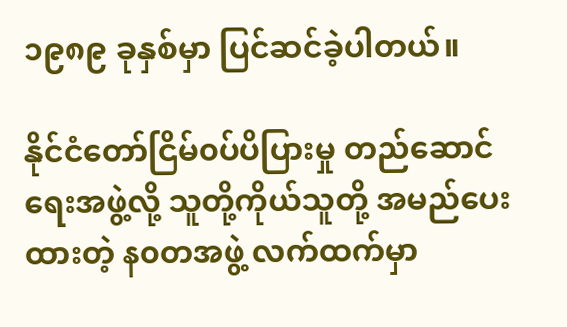၁၉၈၉ ခုနှစ်မှာ ပြင်ဆင်ခဲ့ပါတယ်။

နိုင်ငံတော်ငြိမ်၀ပ်ပိပြားမှု တည်ဆောင်ရေးအဖွဲ့လို့ သူတို့ကိုယ်သူတို့ အမည်ပေးထားတဲ့ န၀တအဖွဲ့ လက်ထက်မှာ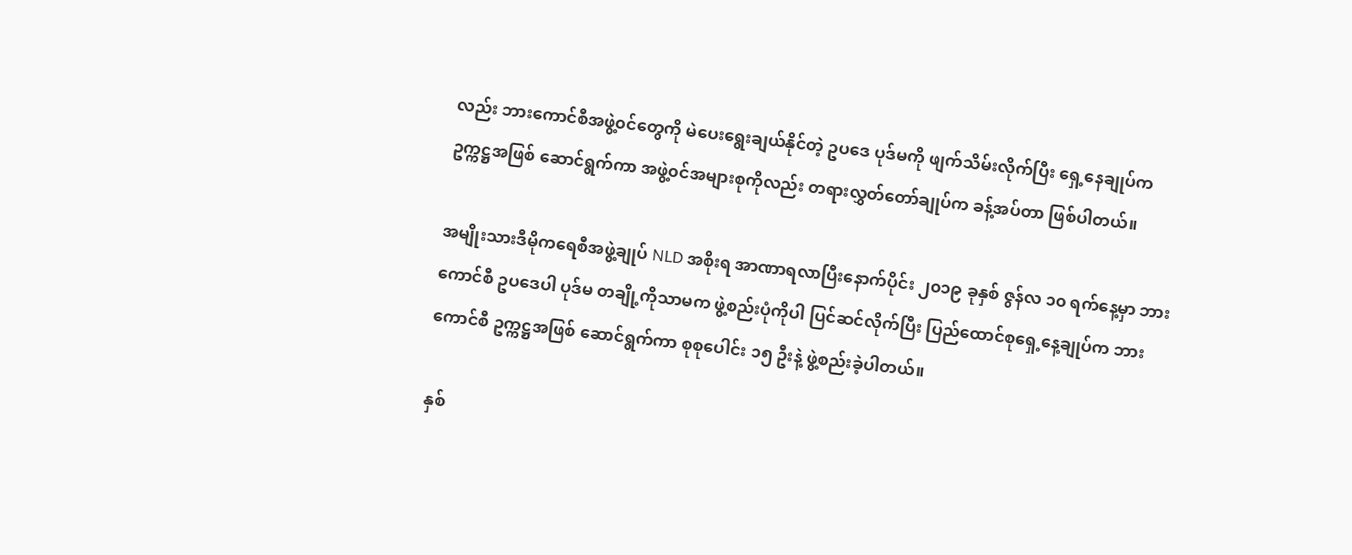လည်း ဘားကောင်စီအဖွဲ့၀င်တွေကို မဲပေးရွေးချယ်နိုင်တဲ့ ဥပဒေ ပုဒ်မကို ဖျက်သိမ်းလိုက်ပြီး ရှေ့နေချုပ်က ဥက္ကဋ္ဌအဖြစ် ဆောင်ရွက်ကာ အဖွဲ့၀င်အများစုကိုလည်း တရားလွှတ်တော်ချုပ်က ခန့်အပ်တာ ဖြစ်ပါတယ်။

အမျိုးသားဒီမိုကရေစီအဖွဲ့ချုပ် NLD အစိုးရ အာဏာရလာပြီးနောက်ပိုင်း ၂၀၁၉ ခုနှစ် ဇွန်လ ၁၀ ရက်နေ့မှာ ဘားကောင်စီ ဥပဒေပါ ပုဒ်မ တချို့ကိုသာမက ဖွဲ့စည်းပုံကိုပါ ပြင်ဆင်လိုက်ပြီး ပြည်ထောင်စုရှေ့နေ့ချုပ်က ဘားကောင်စီ ဥက္ကဋ္ဌအဖြစ် ဆောင်ရွက်ကာ စုစုပေါင်း ၁၅ ဦးနဲ့ ဖွဲ့စည်းခဲ့ပါတယ်။

နှစ်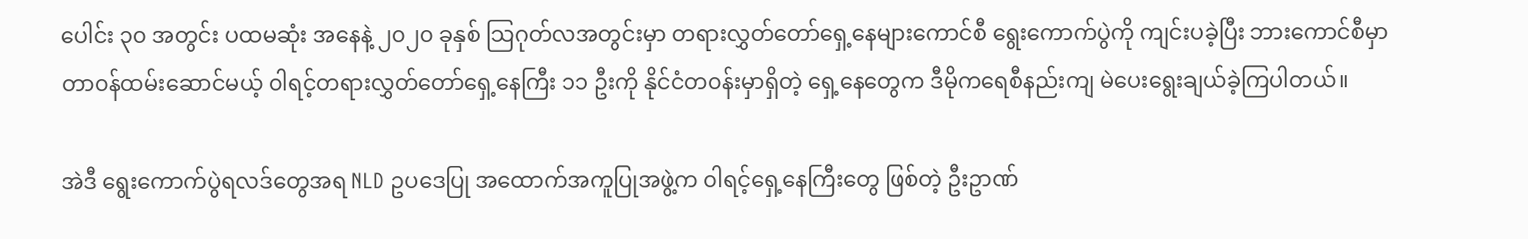ပေါင်း ၃၀ အတွင်း ပထမဆုံး အနေနဲ့ ၂၀၂၀ ခုနှစ် သြဂုတ်လအတွင်းမှာ တရားလွှတ်တော်ရှေ့နေများကောင်စီ ရွေးကောက်ပွဲကို ကျင်းပခဲ့ပြီး ဘားကောင်စီမှာ တာ၀န်ထမ်းဆောင်မယ့် ၀ါရင့်တရားလွှတ်တော်ရှေ့နေကြီး ၁၁ ဦးကို နိုင်ငံတ၀န်းမှာရှိတဲ့ ရှေ့နေတွေက ဒီမိုကရေစီနည်းကျ မဲပေးရွေးချယ်ခဲ့ကြပါတယ်။

အဲဒီ ရွေးကောက်ပွဲရလဒ်တွေအရ NLD ဥပဒေပြု အထောက်အကူပြုအဖွဲ့က ၀ါရင့်ရှေ့နေကြီးတွေ ဖြစ်တဲ့ ဦးဥာဏ်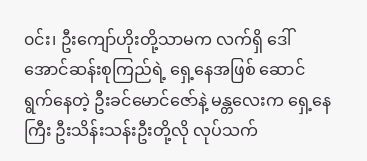၀င်း၊ ဦးကျော်ဟိုးတို့သာမက လက်ရှိ ဒေါ်အောင်ဆန်းစုကြည်ရဲ့ ရှေ့နေအဖြစ် ဆောင်ရွက်နေတဲ့ ဦးခင်မောင်ဇော်နဲ့ မန္တလေးက ရှေ့နေကြီး ဦးသိန်းသန်းဦးတို့လို လုပ်သက်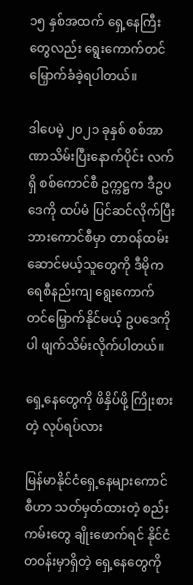၁၅ နှစ်အထက် ရှေ့နေကြီးတွေလည်း ရွေးကောက်တင်မြှောက်ခံခဲ့ရပါတယ်။

ဒါပေမဲ့ ၂၀၂၁ ခုနှစ် စစ်အာဏာသိမ်းပြီးနောက်ပိုင်း လက်ရှိ စစ်ကောင်စီ ဥက္ကဋ္ဌက ဒီဥပဒေကို ထပ်မံ ပြင်ဆင်လိုက်ပြီး ဘားကောင်စီမှာ တာ၀န်ထမ်းဆောင်မယ့်သူတွေကို ဒီမိုကရေစီနည်းကျ ရွေးကောက်တင်မြှောက်နိုင်မယ့် ဥပဒေကိုပါ ဖျက်သိမ်းလိုက်ပါတယ်။

ရှေ့နေတွေကို ဖိနှိပ်ဖို့ ကြိုးစားတဲ့ လုပ်ရပ်လား

မြန်မာနိုင်ငံရှေ့နေများကောင်စီဟာ သတ်မှတ်ထားတဲ့ စည်းကမ်းတွေ ချိုးဖောက်ရင် နိုင်ငံတ၀န်းမှာရှိတဲ့ ရှေ့နေတွေကို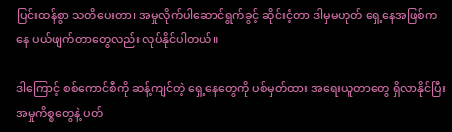ပြင်းထန်စွာ သတိပေးတာ၊ အမှုလိုက်ပါဆောင်ရွက်ခွင့် ဆိုင်းငံ့တာ ဒါမှမဟုတ် ရှေ့နေအဖြစ်ကနေ ပယ်ဖျက်တာတွေလည်း လုပ်နိုင်ပါတယ်။

ဒါကြောင့် စစ်ကောင်စီကို ဆန့်ကျင်တဲ့ ရှေ့နေတွေကို ပစ်မှတ်ထား အရေးယူတာတွေ ရှိလာနိုင်ပြီး အမှုကိစ္စတွေနဲ့ ပတ်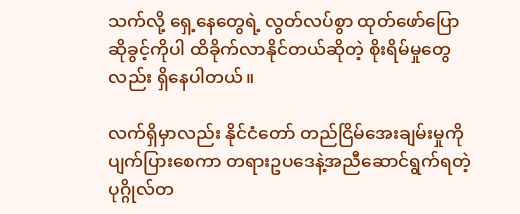သက်လို့ ရှေ့နေတွေရဲ့ လွတ်လပ်စွာ ထုတ်ဖော်ပြောဆိုခွင့်ကိုပါ ထိခိုက်လာနိုင်တယ်ဆိုတဲ့ စိုးရိမ်မှုတွေလည်း ရှိနေပါတယ်။

လက်ရှိမှာလည်း နိုင်ငံတော် တည်ငြိမ်အေးချမ်းမှုကို ပျက်ပြားစေကာ တရားဥပဒေနဲ့အညီဆောင်ရွက်ရတဲ့ ပုဂ္ဂိုလ်တ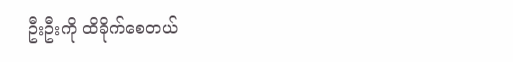ဦးဦးကို ထိခိုက်စေတယ်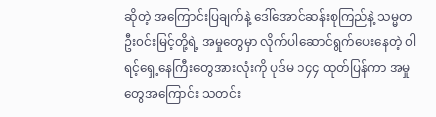ဆိုတဲ့ အကြောင်းပြချက်နဲ့ ဒေါ်အောင်ဆန်းစုကြည်နဲ့ သမ္မတ ဦး၀င်းမြင့်တို့ရဲ့ အမှုတွေမှာ လိုက်ပါဆောင်ရွက်ပေးနေတဲ့ ၀ါရင့်ရှေ့နေကြီးတွေအားလုံးကို ပုဒ်မ ၁၄၄ ထုတ်ပြန်ကာ အမှုတွေအကြောင်း သတင်း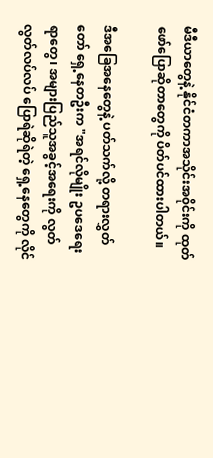မီဒီယာတွေနဲ့ နိုင်ငံတကာအသိုင်းအ၀ိုင်းကို ထုတ်ဖော်ပြောဆိုတာတွေကို ပိတ်ပင်ထားပါတယ်။

ဒီအခြေအနေတွေနဲ့ ပတ်သက်လို့ တရားလွှတ်တော် ရှေ့နေတဦးက "အရင်လိုမျိုး ဥပဒေရေးရာတွေ၊ အများပြည်သူအခွင့်အရေးကို လွတ်လွတ်လပ်လပ် ပြောရဲဆိုရဲတဲ့ ရှေ့နေတွေကို လိုင်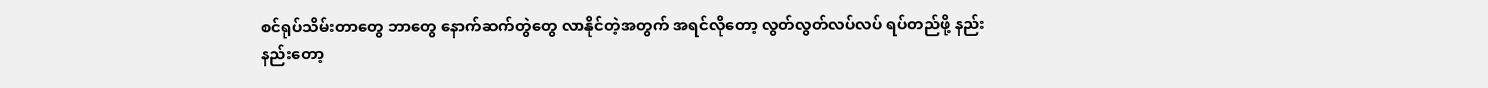စင်ရုပ်သိမ်းတာတွေ ဘာတွေ နောက်ဆက်တွဲတွေ လာနိုင်တဲ့အတွက် အရင်လိုတော့ လွတ်လွတ်လပ်လပ် ရပ်တည်ဖို့ နည်းနည်းတော့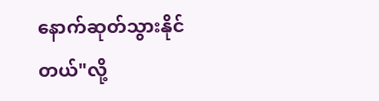နောက်ဆုတ်သွားနိုင်တယ်"လို့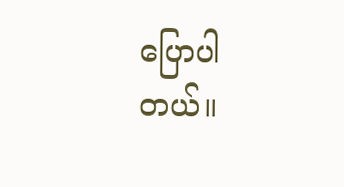ပြောပါတယ်။